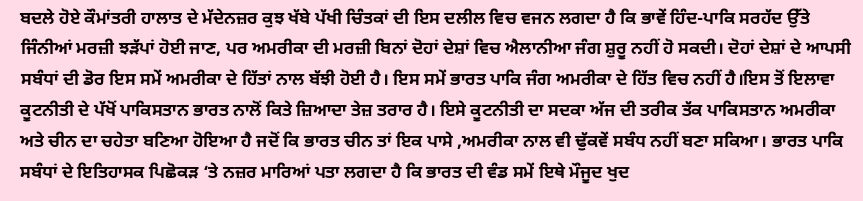ਬਦਲੇ ਹੋਏ ਕੌਮਾਂਤਰੀ ਹਾਲਾਤ ਦੇ ਮੱਦੇਨਜ਼ਰ ਕੁਝ ਖੱਬੇ ਪੱਖੀ ਚਿੰਤਕਾਂ ਦੀ ਇਸ ਦਲੀਲ ਵਿਚ ਵਜਨ ਲਗਦਾ ਹੈ ਕਿ ਭਾਵੇਂ ਹਿੰਦ-ਪਾਕਿ ਸਰਹੱਦ ਉੱਤੇ ਜਿੰਨੀਆਂ ਮਰਜ਼ੀ ਝੜੱਪਾਂ ਹੋਈ ਜਾਣ, ਪਰ ਅਮਰੀਕਾ ਦੀ ਮਰਜ਼ੀ ਬਿਨਾਂ ਦੋਹਾਂ ਦੇਸ਼ਾਂ ਵਿਚ ਐਲਾਨੀਆ ਜੰਗ ਸ਼ੁਰੂ ਨਹੀਂ ਹੋ ਸਕਦੀ। ਦੋਹਾਂ ਦੇਸ਼ਾਂ ਦੇ ਆਪਸੀ ਸਬੰਧਾਂ ਦੀ ਡੋਰ ਇਸ ਸਮੇਂ ਅਮਰੀਕਾ ਦੇ ਹਿੱਤਾਂ ਨਾਲ ਬੱਝੀ ਹੋਈ ਹੈ। ਇਸ ਸਮੇਂ ਭਾਰਤ ਪਾਕਿ ਜੰਗ ਅਮਰੀਕਾ ਦੇ ਹਿੱਤ ਵਿਚ ਨਹੀਂ ਹੈ।ਇਸ ਤੋਂ ਇਲਾਵਾ ਕੂਟਨੀਤੀ ਦੇ ਪੱਖੋਂ ਪਾਕਿਸਤਾਨ ਭਾਰਤ ਨਾਲੋਂ ਕਿਤੇ ਜ਼ਿਆਦਾ ਤੇਜ਼ ਤਰਾਰ ਹੈ। ਇਸੇ ਕੂਟਨੀਤੀ ਦਾ ਸਦਕਾ ਅੱਜ ਦੀ ਤਰੀਕ ਤੱਕ ਪਾਕਿਸਤਾਨ ਅਮਰੀਕਾ ਅਤੇ ਚੀਨ ਦਾ ਚਹੇਤਾ ਬਣਿਆ ਹੋਇਆ ਹੈ ਜਦੋਂ ਕਿ ਭਾਰਤ ਚੀਨ ਤਾਂ ਇਕ ਪਾਸੇ ,ਅਮਰੀਕਾ ਨਾਲ ਵੀ ਢੁੱਕਵੇਂ ਸਬੰਧ ਨਹੀਂ ਬਣਾ ਸਕਿਆ। ਭਾਰਤ ਪਾਕਿ ਸਬੰਧਾਂ ਦੇ ਇਤਿਹਾਸਕ ਪਿਛੋਕੜ ‘ਤੇ ਨਜ਼ਰ ਮਾਰਿਆਂ ਪਤਾ ਲਗਦਾ ਹੈ ਕਿ ਭਾਰਤ ਦੀ ਵੰਡ ਸਮੇਂ ਇਥੇ ਮੌਜੂਦ ਖੁਦ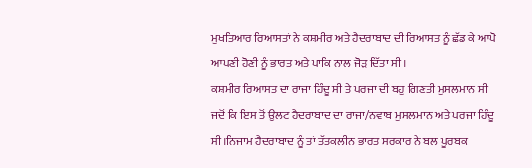ਮੁਖਤਿਆਰ ਰਿਆਸਤਾਂ ਨੇ ਕਸ਼ਮੀਰ ਅਤੇ ਹੈਦਰਾਬਾਦ ਦੀ ਰਿਆਸਤ ਨੂੰ ਛੱਡ ਕੇ ਆਪੋ ਆਪਣੀ ਹੋਣੀ ਨੂੰ ਭਾਰਤ ਅਤੇ ਪਾਕਿ ਨਾਲ ਜੋੜ ਦਿੱਤਾ ਸੀ।
ਕਸ਼ਮੀਰ ਰਿਆਸਤ ਦਾ ਰਾਜਾ ਹਿੰਦੂ ਸੀ ਤੇ ਪਰਜਾ ਦੀ ਬਹੁ ਗਿਣਤੀ ਮੁਸਲਮਾਨ ਸੀ ਜਦੋਂ ਕਿ ਇਸ ਤੋਂ ਉਲਟ ਹੈਦਰਾਬਾਦ ਦਾ ਰਾਜਾ/ਨਵਾਬ ਮੁਸਲਮਾਨ ਅਤੇ ਪਰਜਾ ਹਿੰਦੂ ਸੀ।ਨਿਜਾਮ ਹੈਦਰਾਬਾਦ ਨੂੰ ਤਾਂ ਤੱਤਕਲੀਨ ਭਾਰਤ ਸਰਕਾਰ ਨੇ ਬਲ ਪੂਰਬਕ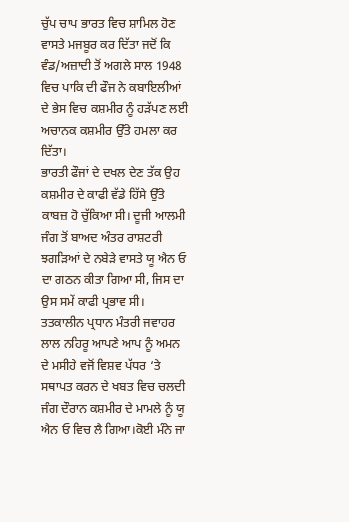ਚੁੱਪ ਚਾਪ ਭਾਰਤ ਵਿਚ ਸ਼ਾਮਿਲ ਹੋਣ ਵਾਸਤੇ ਮਜਬੂਰ ਕਰ ਦਿੱਤਾ ਜਦੋਂ ਕਿ ਵੰਡ/ਅਜ਼ਾਦੀ ਤੋਂ ਅਗਲੇ ਸਾਲ 1948 ਵਿਚ ਪਾਕਿ ਦੀ ਫੌਜ ਨੇ ਕਬਾਇਲੀਆਂ ਦੇ ਭੇਸ ਵਿਚ ਕਸ਼ਮੀਰ ਨੂੰ ਹੜੱਪਣ ਲਈ ਅਚਾਨਕ ਕਸ਼ਮੀਰ ਉੱਤੇ ਹਮਲਾ ਕਰ ਦਿੱਤਾ।
ਭਾਰਤੀ ਫੌਜਾਂ ਦੇ ਦਖਲ ਦੇਣ ਤੱਕ ਉਹ ਕਸ਼ਮੀਰ ਦੇ ਕਾਫੀ ਵੱਡੇ ਹਿੱਸੇ ਉੱਤੇ ਕਾਬਜ਼ ਹੋ ਚੁੱਕਿਆ ਸੀ। ਦੂਜੀ ਆਲਮੀ ਜੰਗ ਤੋਂ ਬਾਅਦ ਅੰਤਰ ਰਾਸ਼ਟਰੀ ਝਗੜਿਆਂ ਦੇ ਨਬੇੜੇ ਵਾਸਤੇ ਯੂ ਐਨ ਓ ਦਾ ਗਠਨ ਕੀਤਾ ਗਿਆ ਸੀ, ਜਿਸ ਦਾ ਉਸ ਸਮੇਂ ਕਾਫੀ ਪ੍ਰਭਾਵ ਸੀ। ਤਤਕਾਲੀਨ ਪ੍ਰਧਾਨ ਮੰਤਰੀ ਜਵਾਹਰ ਲਾਲ ਨਹਿਰੂ ਆਪਣੇ ਆਪ ਨੂੰ ਅਮਨ ਦੇ ਮਸੀਹੇ ਵਜੋਂ ਵਿਸ਼ਵ ਪੱਧਰ ‘ਤੇ ਸਥਾਪਤ ਕਰਨ ਦੇ ਖਬਤ ਵਿਚ ਚਲਦੀ ਜੰਗ ਦੌਰਾਨ ਕਸ਼ਮੀਰ ਦੇ ਮਾਮਲੇ ਨੂੰ ਯੂ ਐਨ ਓ ਵਿਚ ਲੈ ਗਿਆ।ਕੋਈ ਮੰਨੇ ਜਾ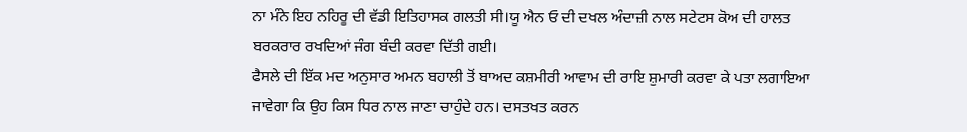ਨਾ ਮੰਨੇ ਇਹ ਨਹਿਰੂ ਦੀ ਵੱਡੀ ਇਤਿਹਾਸਕ ਗਲਤੀ ਸੀ।ਯੂ ਐਨ ਓ ਦੀ ਦਖਲ ਅੰਦਾਜ਼ੀ ਨਾਲ ਸਟੇਟਸ ਕੋਅ ਦੀ ਹਾਲਤ ਬਰਕਰਾਰ ਰਖਦਿਆਂ ਜੰਗ ਬੰਦੀ ਕਰਵਾ ਦਿੱਤੀ ਗਈ।
ਫੈਸਲੇ ਦੀ ਇੱਕ ਮਦ ਅਨੁਸਾਰ ਅਮਨ ਬਹਾਲੀ ਤੋਂ ਬਾਅਦ ਕਸ਼ਮੀਰੀ ਆਵਾਮ ਦੀ ਰਾਇ ਸ਼ੁਮਾਰੀ ਕਰਵਾ ਕੇ ਪਤਾ ਲਗਾਇਆ ਜਾਵੇਗਾ ਕਿ ਉਹ ਕਿਸ ਧਿਰ ਨਾਲ ਜਾਣਾ ਚਾਹੁੰਦੇ ਹਨ। ਦਸਤਖਤ ਕਰਨ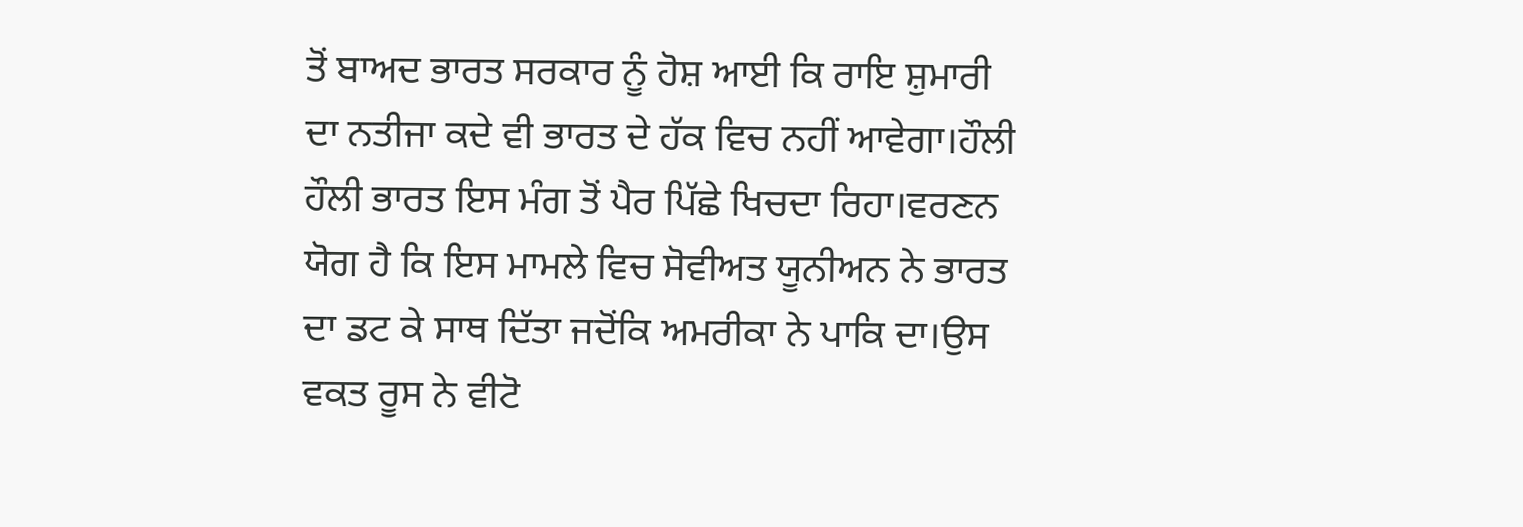ਤੋਂ ਬਾਅਦ ਭਾਰਤ ਸਰਕਾਰ ਨੂੰ ਹੋਸ਼ ਆਈ ਕਿ ਰਾਇ ਸ਼ੁਮਾਰੀ ਦਾ ਨਤੀਜਾ ਕਦੇ ਵੀ ਭਾਰਤ ਦੇ ਹੱਕ ਵਿਚ ਨਹੀਂ ਆਵੇਗਾ।ਹੌਲੀ ਹੌਲੀ ਭਾਰਤ ਇਸ ਮੰਗ ਤੋਂ ਪੈਰ ਪਿੱਛੇ ਖਿਚਦਾ ਰਿਹਾ।ਵਰਣਨ ਯੋਗ ਹੈ ਕਿ ਇਸ ਮਾਮਲੇ ਵਿਚ ਸੋਵੀਅਤ ਯੂਨੀਅਨ ਨੇ ਭਾਰਤ ਦਾ ਡਟ ਕੇ ਸਾਥ ਦਿੱਤਾ ਜਦੋਂਕਿ ਅਮਰੀਕਾ ਨੇ ਪਾਕਿ ਦਾ।ਉਸ ਵਕਤ ਰੂਸ ਨੇ ਵੀਟੋ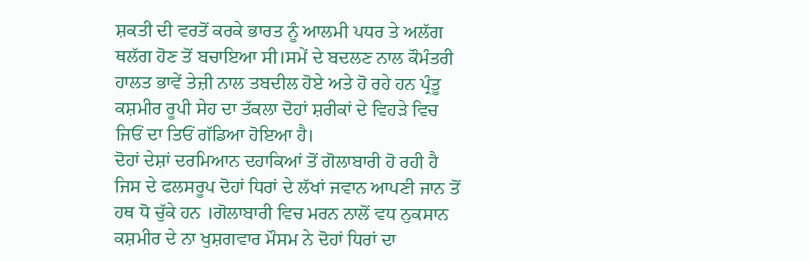ਸ਼ਕਤੀ ਦੀ ਵਰਤੋਂ ਕਰਕੇ ਭਾਰਤ ਨੂੰ ਆਲਮੀ ਪਧਰ ਤੇ ਅਲੱਗ ਥਲੱਗ ਹੋਣ ਤੋਂ ਬਚਾਇਆ ਸੀ।ਸਮੇਂ ਦੇ ਬਦਲਣ ਨਾਲ ਕੌਮੰਤਰੀ ਹਾਲਤ ਭਾਵੇਂ ਤੇਜ਼ੀ ਨਾਲ ਤਬਦੀਲ ਹੋਏ ਅਤੇ ਹੋ ਰਹੇ ਹਨ ਪ੍ਰੰਤੂ ਕਸ਼ਮੀਰ ਰੂਪੀ ਸੇਹ ਦਾ ਤੱਕਲਾ ਦੋਹਾਂ ਸ਼ਰੀਕਾਂ ਦੇ ਵਿਹੜੇ ਵਿਚ ਜਿਓਂ ਦਾ ਤਿਓਂ ਗੱਡਿਆ ਹੋਇਆ ਹੈ।
ਦੋਹਾਂ ਦੇਸ਼ਾਂ ਦਰਮਿਆਨ ਦਹਾਕਿਆਂ ਤੋਂ ਗੋਲਾਬਾਰੀ ਹੋ ਰਹੀ ਹੈ ਜਿਸ ਦੇ ਫਲਸਰੂਪ ਦੋਹਾਂ ਧਿਰਾਂ ਦੇ ਲੱਖਾਂ ਜਵਾਨ ਆਪਣੀ ਜਾਨ ਤੋਂ ਹਥ ਧੋ ਚੁੱਕੇ ਹਨ ।ਗੋਲਾਬਾਰੀ ਵਿਚ ਮਰਨ ਨਾਲੋਂ ਵਧ ਨੁਕਸਾਨ ਕਸ਼ਮੀਰ ਦੇ ਨਾ ਖੁਸ਼ਗਵਾਰ ਮੌਸਮ ਨੇ ਦੋਹਾਂ ਧਿਰਾਂ ਦਾ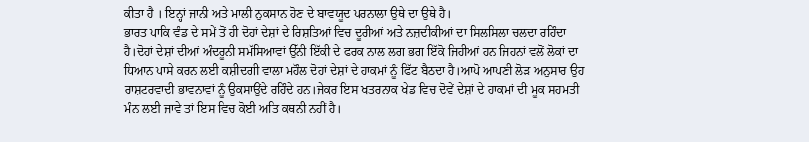ਕੀਤਾ ਹੈ । ਇਨ੍ਹਾਂ ਜਾਨੀ ਅਤੇ ਮਾਲੀ ਨੁਕਸਾਨ ਹੋਣ ਦੇ ਬਾਵਯੂਦ ਪਰਨਾਲਾ ਉਥੇ ਦਾ ਉਥੇ ਹੈ।
ਭਾਰਤ ਪਾਕਿ ਵੰਡ ਦੇ ਸਮੇਂ ਤੋਂ ਹੀ ਦੋਹਾਂ ਦੇਸ਼ਾਂ ਦੇ ਰਿਸ਼ਤਿਆਂ ਵਿਚ ਦੂਰੀਆਂ ਅਤੇ ਨਜ਼ਦੀਕੀਆਂ ਦਾ ਸਿਲਸਿਲਾ ਚਲਦਾ ਰਹਿੰਦਾ ਹੈ।ਦੋਹਾਂ ਦੇਸ਼ਾਂ ਦੀਆਂ ਅੰਦਰੂਨੀ ਸਮੱਸਿਆਵਾਂ ਉੱਨੀ ਇੱਕੀ ਦੇ ਫਰਕ ਨਾਲ ਲਗ ਭਗ ਇੱਕੋ ਜਿਹੀਆਂ ਹਨ ਜਿਹਨਾਂ ਵਲੋਂ ਲੋਕਾਂ ਦਾ ਧਿਆਨ ਪਾਸੇ ਕਰਨ ਲਈ ਕਸ਼ੀਦਗੀ ਵਾਲਾ ਮਹੌਲ ਦੋਹਾਂ ਦੇਸ਼ਾਂ ਦੇ ਹਾਕਮਾਂ ਨੂੰ ਫਿੱਟ ਬੈਠਦਾ ਹੈ।ਆਪੋ ਆਪਣੀ ਲੋੜ ਅਨੁਸਾਰ ਉਹ ਰਾਸ਼ਟਰਵਾਦੀ ਭਾਵਨਾਵਾਂ ਨੂੰ ਉਕਸਾਉਂਦੇ ਰਹਿੰਦੇ ਹਨ।ਜੇਕਰ ਇਸ ਖਤਰਨਾਕ ਖੇਡ ਵਿਚ ਦੋਵੇਂ ਦੇਸ਼ਾਂ ਦੇ ਹਾਕਮਾਂ ਦੀ ਮੂਕ ਸਹਮਤੀ ਮੰਨ ਲਈ ਜਾਵੇ ਤਾਂ ਇਸ ਵਿਚ ਕੋਈ ਅਤਿ ਕਥਨੀ ਨਹੀਂ ਹੈ।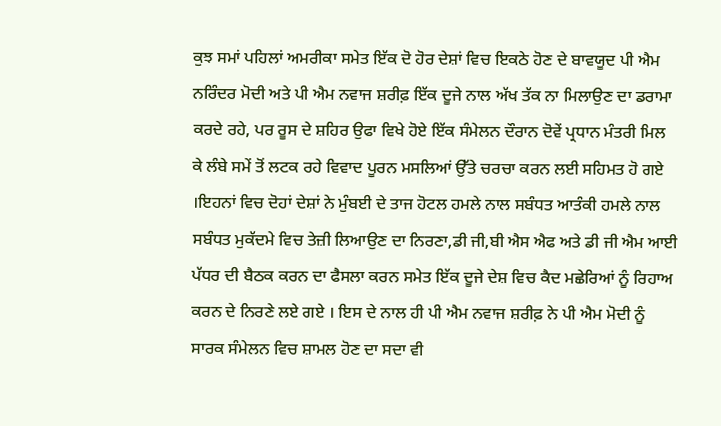ਕੁਝ ਸਮਾਂ ਪਹਿਲਾਂ ਅਮਰੀਕਾ ਸਮੇਤ ਇੱਕ ਦੋ ਹੋਰ ਦੇਸ਼ਾਂ ਵਿਚ ਇਕਠੇ ਹੋਣ ਦੇ ਬਾਵਯੂਦ ਪੀ ਐਮ ਨਰਿੰਦਰ ਮੋਦੀ ਅਤੇ ਪੀ ਐਮ ਨਵਾਜ ਸ਼ਰੀਫ਼ ਇੱਕ ਦੂਜੇ ਨਾਲ ਅੱਖ ਤੱਕ ਨਾ ਮਿਲਾਉਣ ਦਾ ਡਰਾਮਾ ਕਰਦੇ ਰਹੇ, ਪਰ ਰੂਸ ਦੇ ਸ਼ਹਿਰ ਉਫਾ ਵਿਖੇ ਹੋਏ ਇੱਕ ਸੰਮੇਲਨ ਦੌਰਾਨ ਦੋਵੇਂ ਪ੍ਰਧਾਨ ਮੰਤਰੀ ਮਿਲ ਕੇ ਲੰਬੇ ਸਮੇਂ ਤੋਂ ਲਟਕ ਰਹੇ ਵਿਵਾਦ ਪੂਰਨ ਮਸਲਿਆਂ ਉੱਤੇ ਚਰਚਾ ਕਰਨ ਲਈ ਸਹਿਮਤ ਹੋ ਗਏ ।ਇਹਨਾਂ ਵਿਚ ਦੋਹਾਂ ਦੇਸ਼ਾਂ ਨੇ ਮੁੰਬਈ ਦੇ ਤਾਜ ਹੋਟਲ ਹਮਲੇ ਨਾਲ ਸਬੰਧਤ ਆਤੰਕੀ ਹਮਲੇ ਨਾਲ ਸਬੰਧਤ ਮੁਕੱਦਮੇ ਵਿਚ ਤੇਜ਼ੀ ਲਿਆਉਣ ਦਾ ਨਿਰਣਾ,ਡੀ ਜੀ,ਬੀ ਐਸ ਐਫ ਅਤੇ ਡੀ ਜੀ ਐਮ ਆਈ ਪੱਧਰ ਦੀ ਬੈਠਕ ਕਰਨ ਦਾ ਫੈਸਲਾ ਕਰਨ ਸਮੇਤ ਇੱਕ ਦੂਜੇ ਦੇਸ਼ ਵਿਚ ਕੈਦ ਮਛੇਰਿਆਂ ਨੂੰ ਰਿਹਾਅ ਕਰਨ ਦੇ ਨਿਰਣੇ ਲਏ ਗਏ । ਇਸ ਦੇ ਨਾਲ ਹੀ ਪੀ ਐਮ ਨਵਾਜ ਸ਼ਰੀਫ਼ ਨੇ ਪੀ ਐਮ ਮੋਦੀ ਨੂੰ ਸਾਰਕ ਸੰਮੇਲਨ ਵਿਚ ਸ਼ਾਮਲ ਹੋਣ ਦਾ ਸਦਾ ਵੀ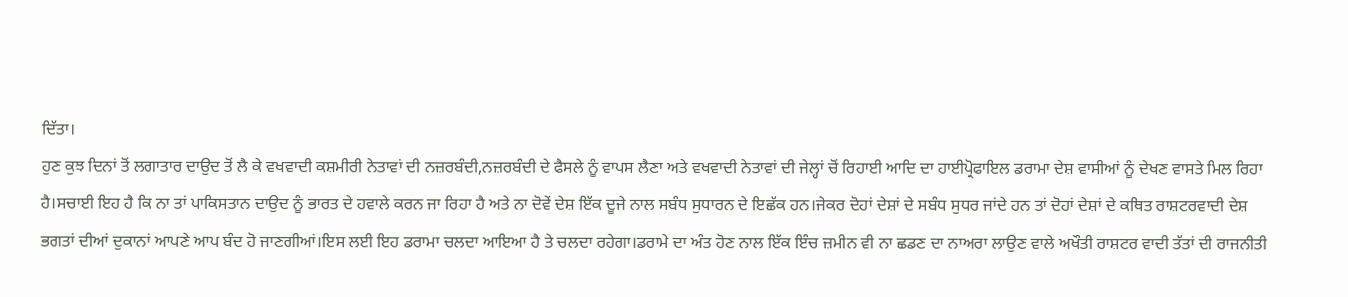ਦਿੱਤਾ।
ਹੁਣ ਕੁਝ ਦਿਨਾਂ ਤੋਂ ਲਗਾਤਾਰ ਦਾਉਦ ਤੋਂ ਲੈ ਕੇ ਵਖਵਾਦੀ ਕਸ਼ਮੀਰੀ ਨੇਤਾਵਾਂ ਦੀ ਨਜ਼ਰਬੰਦੀ,ਨਜ਼ਰਬੰਦੀ ਦੇ ਫੈਸਲੇ ਨੂੰ ਵਾਪਸ ਲੈਣਾ ਅਤੇ ਵਖਵਾਦੀ ਨੇਤਾਵਾਂ ਦੀ ਜੇਲ੍ਹਾਂ ਚੋਂ ਰਿਹਾਈ ਆਦਿ ਦਾ ਹਾਈਪ੍ਰੋਫਾਇਲ ਡਰਾਮਾ ਦੇਸ਼ ਵਾਸੀਆਂ ਨੂੰ ਦੇਖਣ ਵਾਸਤੇ ਮਿਲ ਰਿਹਾ ਹੈ।ਸਚਾਈ ਇਹ ਹੈ ਕਿ ਨਾ ਤਾਂ ਪਾਕਿਸਤਾਨ ਦਾਉਦ ਨੂੰ ਭਾਰਤ ਦੇ ਹਵਾਲੇ ਕਰਨ ਜਾ ਰਿਹਾ ਹੈ ਅਤੇ ਨਾ ਦੋਵੇਂ ਦੇਸ਼ ਇੱਕ ਦੂਜੇ ਨਾਲ ਸਬੰਧ ਸੁਧਾਰਨ ਦੇ ਇਛੱਕ ਹਨ।ਜੇਕਰ ਦੋਹਾਂ ਦੇਸ਼ਾਂ ਦੇ ਸਬੰਧ ਸੁਧਰ ਜਾਂਦੇ ਹਨ ਤਾਂ ਦੋਹਾਂ ਦੇਸ਼ਾਂ ਦੇ ਕਥਿਤ ਰਾਸ਼ਟਰਵਾਦੀ ਦੇਸ਼ ਭਗਤਾਂ ਦੀਆਂ ਦੁਕਾਨਾਂ ਆਪਣੇ ਆਪ ਬੰਦ ਹੋ ਜਾਣਗੀਆਂ।ਇਸ ਲਈ ਇਹ ਡਰਾਮਾ ਚਲਦਾ ਆਇਆ ਹੈ ਤੇ ਚਲਦਾ ਰਹੇਗਾ।ਡਰਾਮੇ ਦਾ ਅੰਤ ਹੋਣ ਨਾਲ ਇੱਕ ਇੰਚ ਜ਼ਮੀਨ ਵੀ ਨਾ ਛਡਣ ਦਾ ਨਾਅਰਾ ਲਾਉਣ ਵਾਲੇ ਅਖੌਤੀ ਰਾਸ਼ਟਰ ਵਾਦੀ ਤੱਤਾਂ ਦੀ ਰਾਜਨੀਤੀ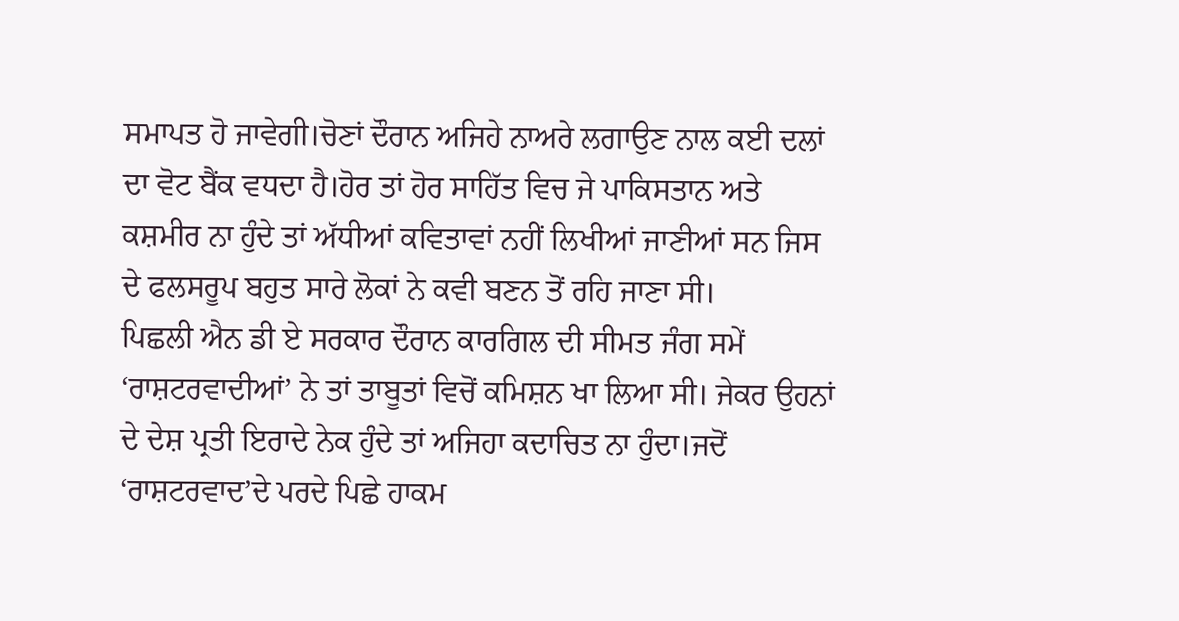ਸਮਾਪਤ ਹੋ ਜਾਵੇਗੀ।ਚੋਣਾਂ ਦੌਰਾਨ ਅਜਿਹੇ ਨਾਅਰੇ ਲਗਾਉਣ ਨਾਲ ਕਈ ਦਲਾਂ ਦਾ ਵੋਟ ਬੈਂਕ ਵਧਦਾ ਹੈ।ਹੋਰ ਤਾਂ ਹੋਰ ਸਾਹਿੱਤ ਵਿਚ ਜੇ ਪਾਕਿਸਤਾਨ ਅਤੇ ਕਸ਼ਮੀਰ ਨਾ ਹੁੰਦੇ ਤਾਂ ਅੱਧੀਆਂ ਕਵਿਤਾਵਾਂ ਨਹੀਂ ਲਿਖੀਆਂ ਜਾਣੀਆਂ ਸਨ ਜਿਸ ਦੇ ਫਲਸਰੂਪ ਬਹੁਤ ਸਾਰੇ ਲੋਕਾਂ ਨੇ ਕਵੀ ਬਣਨ ਤੋਂ ਰਹਿ ਜਾਣਾ ਸੀ।
ਪਿਛਲੀ ਐਨ ਡੀ ਏ ਸਰਕਾਰ ਦੌਰਾਨ ਕਾਰਗਿਲ ਦੀ ਸੀਮਤ ਜੰਗ ਸਮੇਂ ‘ਰਾਸ਼ਟਰਵਾਦੀਆਂ’ ਨੇ ਤਾਂ ਤਾਬੂਤਾਂ ਵਿਚੋਂ ਕਮਿਸ਼ਨ ਖਾ ਲਿਆ ਸੀ। ਜੇਕਰ ਉਹਨਾਂ ਦੇ ਦੇਸ਼ ਪ੍ਰਤੀ ਇਰਾਦੇ ਨੇਕ ਹੁੰਦੇ ਤਾਂ ਅਜਿਹਾ ਕਦਾਚਿਤ ਨਾ ਹੁੰਦਾ।ਜਦੋਂ ‘ਰਾਸ਼ਟਰਵਾਦ’ਦੇ ਪਰਦੇ ਪਿਛੇ ਹਾਕਮ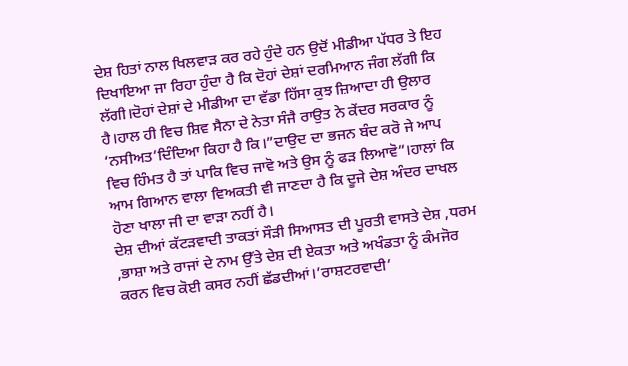ਦੇਸ਼ ਹਿਤਾਂ ਨਾਲ ਖਿਲਵਾੜ ਕਰ ਰਹੇ ਹੁੰਦੇ ਹਨ ਉਦੋਂ ਮੀਡੀਆ ਪੱਧਰ ਤੇ ਇਹ ਦਿਖਾਇਆ ਜਾ ਰਿਹਾ ਹੁੰਦਾ ਹੈ ਕਿ ਦੋਹਾਂ ਦੇਸ਼ਾਂ ਦਰਮਿਆਨ ਜੰਗ ਲੱਗੀ ਕਿ ਲੱਗੀ।ਦੋਹਾਂ ਦੇਸ਼ਾਂ ਦੇ ਮੀਡੀਆ ਦਾ ਵੱਡਾ ਹਿੱਸਾ ਕੁਝ ਜ਼ਿਆਦਾ ਹੀ ਉਲਾਰ ਹੈ।ਹਾਲ ਹੀ ਵਿਚ ਸ਼ਿਵ ਸੈਨਾ ਦੇ ਨੇਤਾ ਸੰਜੈ ਰਾਉਤ ਨੇ ਕੇਂਦਰ ਸਰਕਾਰ ਨੂੰ ‘ਨਸੀਅਤ’ਦਿੰਦਿਆ ਕਿਹਾ ਹੈ ਕਿ।”ਦਾਉਦ ਦਾ ਭਜਨ ਬੰਦ ਕਰੋ ਜੇ ਆਪ ਵਿਚ ਹਿੰਮਤ ਹੈ ਤਾਂ ਪਾਕਿ ਵਿਚ ਜਾਵੋ ਅਤੇ ਉਸ ਨੂੰ ਫੜ ਲਿਆਵੋ”।ਹਾਲਾਂ ਕਿ ਆਮ ਗਿਆਨ ਵਾਲਾ ਵਿਅਕਤੀ ਵੀ ਜਾਣਦਾ ਹੈ ਕਿ ਦੂਜੇ ਦੇਸ਼ ਅੰਦਰ ਦਾਖਲ ਹੋਣਾ ਖਾਲਾ ਜੀ ਦਾ ਵਾੜਾ ਨਹੀਂ ਹੈ।
ਦੇਸ਼ ਦੀਆਂ ਕੱਟੜਵਾਦੀ ਤਾਕਤਾਂ ਸੌੜੀ ਸਿਆਸਤ ਦੀ ਪੂਰਤੀ ਵਾਸਤੇ ਦੇਸ਼ ,ਧਰਮ ,ਭਾਸ਼ਾ ਅਤੇ ਰਾਜਾਂ ਦੇ ਨਾਮ ਉੱਤੇ ਦੇਸ਼ ਦੀ ਏਕਤਾ ਅਤੇ ਅਖੰਡਤਾ ਨੂੰ ਕੰਮਜੋਰ ਕਰਨ ਵਿਚ ਕੋਈ ਕਸਰ ਨਹੀਂ ਛੱਡਦੀਆਂ।’ਰਾਸ਼ਟਰਵਾਦੀ’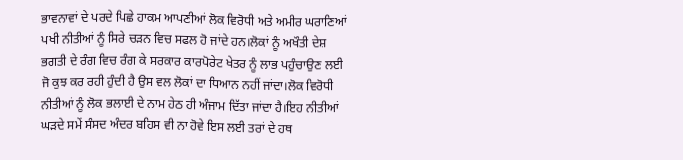ਭਾਵਨਾਵਾਂ ਦੇ ਪਰਦੇ ਪਿਛੇ ਹਾਕਮ ਆਪਣੀਆਂ ਲੋਕ ਵਿਰੋਧੀ ਅਤੇ ਅਮੀਰ ਘਰਾਣਿਆਂ ਪਖੀ ਨੀਤੀਆਂ ਨੂੰ ਸਿਰੇ ਚੜਨ ਵਿਚ ਸਫਲ ਹੋ ਜਾਂਦੇ ਹਨ।ਲੋਕਾਂ ਨੂੰ ਅਖੌਤੀ ਦੇਸ਼ ਭਗਤੀ ਦੇ ਰੰਗ ਵਿਚ ਰੰਗ ਕੇ ਸਰਕਾਰ ਕਾਰਪੋਰੇਟ ਖੇਤਰ ਨੂੰ ਲਾਭ ਪਹੁੰਚਾਉਣ ਲਈ ਜੋ ਕੁਝ ਕਰ ਰਹੀ ਹੁੰਦੀ ਹੈ ਉਸ ਵਲ ਲੋਕਾਂ ਦਾ ਧਿਆਨ ਨਹੀਂ ਜਾਂਦਾ।ਲੋਕ ਵਿਰੋਧੀ ਨੀਤੀਆਂ ਨੂੰ ਲੋਕ ਭਲਾਈ ਦੇ ਨਾਮ ਹੇਠ ਹੀ ਅੰਜਾਮ ਦਿੱਤਾ ਜਾਂਦਾ ਹੈ।ਇਹ ਨੀਤੀਆਂ ਘੜਦੇ ਸਮੇਂ ਸੰਸਦ ਅੰਦਰ ਬਹਿਸ ਵੀ ਨਾ ਹੋਵੇ ਇਸ ਲਈ ਤਰਾਂ ਦੇ ਹਥ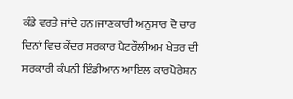ਕੰਡੇ ਵਰਤੇ ਜਾਂਦੇ ਹਨ।ਜਾਣਕਾਰੀ ਅਨੁਸਾਰ ਦੋ ਚਾਰ ਦਿਨਾਂ ਵਿਚ ਕੇਂਦਰ ਸਰਕਾਰ ਪੈਟਰੌਲੀਅਮ ਖੇਤਰ ਦੀ ਸਰਕਾਰੀ ਕੰਪਨੀ ਇੰਡੀਆਨ ਆਇਲ ਕਾਰਪੋਰੇਸ਼ਨ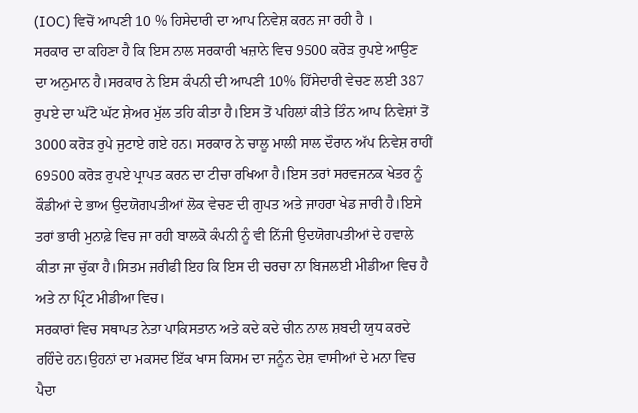(IOC) ਵਿਚੋਂ ਆਪਣੀ 10 % ਹਿਸੇਦਾਰੀ ਦਾ ਆਪ ਨਿਵੇਸ਼ ਕਰਨ ਜਾ ਰਹੀ ਹੈ ।
ਸਰਕਾਰ ਦਾ ਕਹਿਣਾ ਹੈ ਕਿ ਇਸ ਨਾਲ ਸਰਕਾਰੀ ਖਜ਼ਾਨੇ ਵਿਚ 9500 ਕਰੋੜ ਰੁਪਏ ਆਉਣ ਦਾ ਅਨੁਮਾਨ ਹੈ।ਸਰਕਾਰ ਨੇ ਇਸ ਕੰਪਨੀ ਦੀ ਆਪਣੀ 10% ਹਿੱਸੇਦਾਰੀ ਵੇਚਣ ਲਈ 387 ਰੁਪਏ ਦਾ ਘੱਟੋ ਘੱਟ ਸ਼ੇਅਰ ਮੁੱਲ ਤਹਿ ਕੀਤਾ ਹੈ।ਇਸ ਤੋਂ ਪਹਿਲਾਂ ਕੀਤੇ ਤਿੰਨ ਆਪ ਨਿਵੇਸ਼ਾਂ ਤੋਂ 3000 ਕਰੋੜ ਰੁਪੇ ਜੁਟਾਏ ਗਏ ਹਨ। ਸਰਕਾਰ ਨੇ ਚਾਲੂ ਮਾਲੀ ਸਾਲ ਦੌਰਾਨ ਅੱਪ ਨਿਵੇਸ਼ ਰਾਹੀਂ 69500 ਕਰੋੜ ਰੁਪਏ ਪ੍ਰਾਪਤ ਕਰਨ ਦਾ ਟੀਚਾ ਰਖਿਆ ਹੈ।ਇਸ ਤਰਾਂ ਸਰਵਜਨਕ ਖੇਤਰ ਨੂੰ ਕੌਡੀਆਂ ਦੇ ਭਾਅ ਉਦਯੋਗਪਤੀਆਂ ਲੋਕ ਵੇਚਣ ਦੀ ਗੁਪਤ ਅਤੇ ਜਾਹਰਾ ਖੇਡ ਜਾਰੀ ਹੈ।ਇਸੇ ਤਰਾਂ ਭਾਰੀ ਮੁਨਾਫ਼ੇ ਵਿਚ ਜਾ ਰਹੀ ਬਾਲਕੋ ਕੰਪਨੀ ਨੂੰ ਵੀ ਨਿੱਜੀ ਉਦਯੋਗਪਤੀਆਂ ਦੇ ਹਵਾਲੇ ਕੀਤਾ ਜਾ ਚੁੱਕਾ ਹੈ।ਸਿਤਮ ਜਰੀਫੀ ਇਹ ਕਿ ਇਸ ਦੀ ਚਰਚਾ ਨਾ ਬਿਜਲਈ ਮੀਡੀਆ ਵਿਚ ਹੈ ਅਤੇ ਨਾ ਪ੍ਰਿੰਟ ਮੀਡੀਆ ਵਿਚ।
ਸਰਕਾਰਾਂ ਵਿਚ ਸਥਾਪਤ ਨੇਤਾ ਪਾਕਿਸਤਾਨ ਅਤੇ ਕਦੇ ਕਦੇ ਚੀਨ ਨਾਲ ਸ਼ਬਦੀ ਯੁਧ ਕਰਦੇ ਰਹਿੰਦੇ ਹਨ।ਉਹਨਾਂ ਦਾ ਮਕਸਦ ਇੱਕ ਖਾਸ ਕਿਸਮ ਦਾ ਜਨੂੰਨ ਦੇਸ਼ ਵਾਸੀਆਂ ਦੇ ਮਨਾ ਵਿਚ ਪੈਦਾ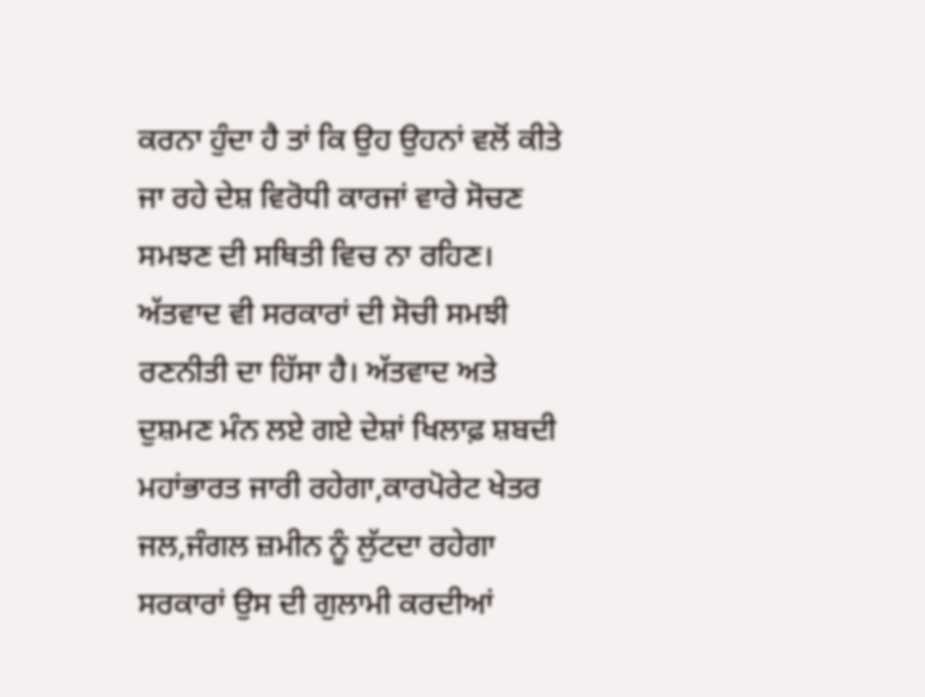ਕਰਨਾ ਹੁੰਦਾ ਹੈ ਤਾਂ ਕਿ ਉਹ ਉਹਨਾਂ ਵਲੋਂ ਕੀਤੇ ਜਾ ਰਹੇ ਦੇਸ਼ ਵਿਰੋਧੀ ਕਾਰਜਾਂ ਵਾਰੇ ਸੋਚਣ ਸਮਝਣ ਦੀ ਸਥਿਤੀ ਵਿਚ ਨਾ ਰਹਿਣ।
ਅੱਤਵਾਦ ਵੀ ਸਰਕਾਰਾਂ ਦੀ ਸੋਚੀ ਸਮਝੀ ਰਣਨੀਤੀ ਦਾ ਹਿੱਸਾ ਹੈ। ਅੱਤਵਾਦ ਅਤੇ ਦੁਸ਼ਮਣ ਮੰਨ ਲਏ ਗਏ ਦੇਸ਼ਾਂ ਖਿਲਾਫ਼ ਸ਼ਬਦੀ ਮਹਾਂਭਾਰਤ ਜਾਰੀ ਰਹੇਗਾ,ਕਾਰਪੋਰੇਟ ਖੇਤਰ ਜਲ,ਜੰਗਲ ਜ਼ਮੀਨ ਨੂੰ ਲੁੱਟਦਾ ਰਹੇਗਾ ਸਰਕਾਰਾਂ ਉਸ ਦੀ ਗੁਲਾਮੀ ਕਰਦੀਆਂ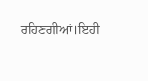ਰਹਿਣਗੀਆਂ।ਇਹੀ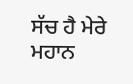ਸੱਚ ਹੈ ਮੇਰੇ ਮਹਾਨ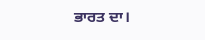ਭਾਰਤ ਦਾ।